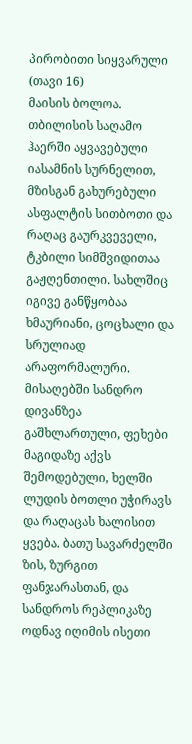პირობითი სიყვარული (თავი 16)
მაისის ბოლოა. თბილისის საღამო ჰაერში აყვავებული იასამნის სურნელით, მზისგან გახურებული ასფალტის სითბოთი და რაღაც გაურკვეველი, ტკბილი სიმშვიდითაა გაჟღენთილი. სახლშიც იგივე განწყობაა ხმაურიანი, ცოცხალი და სრულიად არაფორმალური. მისაღებში სანდრო დივანზეა გაშხლართული, ფეხები მაგიდაზე აქვს შემოდებული, ხელში ლუდის ბოთლი უჭირავს და რაღაცას ხალისით ყვება. ბათუ სავარძელში ზის, ზურგით ფანჯარასთან, და სანდროს რეპლიკაზე ოდნავ იღიმის ისეთი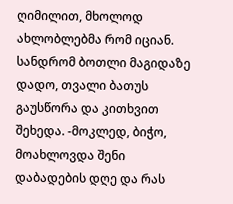ღიმილით, მხოლოდ ახლობლებმა რომ იციან. სანდრომ ბოთლი მაგიდაზე დადო, თვალი ბათუს გაუსწორა და კითხვით შეხედა. -მოკლედ, ბიჭო, მოახლოვდა შენი დაბადების დღე და რას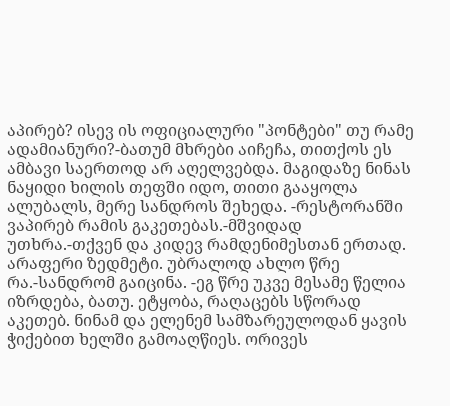აპირებ? ისევ ის ოფიციალური "პონტები" თუ რამე ადამიანური?-ბათუმ მხრები აიჩეჩა, თითქოს ეს ამბავი საერთოდ არ აღელვებდა. მაგიდაზე ნინას ნაყიდი ხილის თეფში იდო, თითი გააყოლა ალუბალს, მერე სანდროს შეხედა. -რესტორანში ვაპირებ რამის გაკეთებას.-მშვიდად უთხრა.-თქვენ და კიდევ რამდენიმესთან ერთად. არაფერი ზედმეტი. უბრალოდ ახლო წრე რა.-სანდრომ გაიცინა. -ეგ წრე უკვე მესამე წელია იზრდება, ბათუ. ეტყობა, რაღაცებს სწორად აკეთებ. ნინამ და ელენემ სამზარეულოდან ყავის ჭიქებით ხელში გამოაღწიეს. ორივეს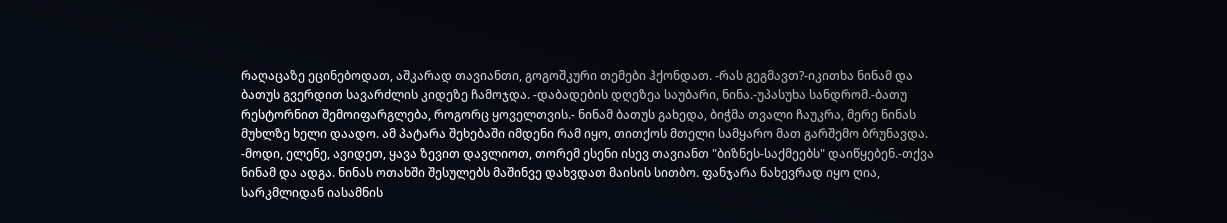რაღაცაზე ეცინებოდათ, აშკარად თავიანთი, გოგოშკური თემები ჰქონდათ. -რას გეგმავთ?-იკითხა ნინამ და ბათუს გვერდით სავარძლის კიდეზე ჩამოჯდა. -დაბადების დღეზეა საუბარი, ნინა.-უპასუხა სანდრომ.-ბათუ რესტორნით შემოიფარგლება, როგორც ყოველთვის.- ნინამ ბათუს გახედა, ბიჭმა თვალი ჩაუკრა, მერე ნინას მუხლზე ხელი დაადო. ამ პატარა შეხებაში იმდენი რამ იყო, თითქოს მთელი სამყარო მათ გარშემო ბრუნავდა. -მოდი, ელენე, ავიდეთ, ყავა ზევით დავლიოთ, თორემ ესენი ისევ თავიანთ "ბიზნეს-საქმეებს" დაიწყებენ.-თქვა ნინამ და ადგა. ნინას ოთახში შესულებს მაშინვე დახვდათ მაისის სითბო. ფანჯარა ნახევრად იყო ღია, სარკმლიდან იასამნის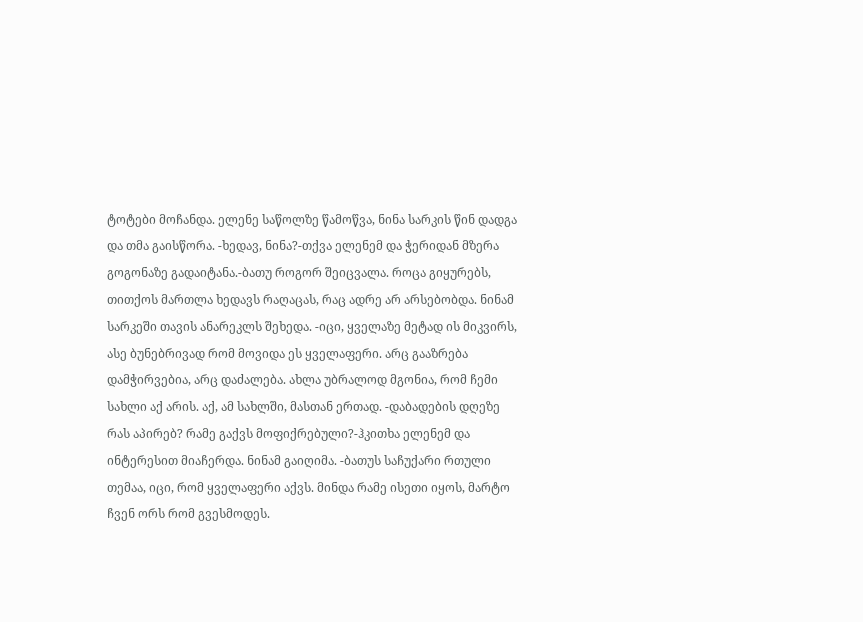ტოტები მოჩანდა. ელენე საწოლზე წამოწვა, ნინა სარკის წინ დადგა და თმა გაისწორა. -ხედავ, ნინა?-თქვა ელენემ და ჭერიდან მზერა გოგონაზე გადაიტანა.-ბათუ როგორ შეიცვალა. როცა გიყურებს, თითქოს მართლა ხედავს რაღაცას, რაც ადრე არ არსებობდა. ნინამ სარკეში თავის ანარეკლს შეხედა. -იცი, ყველაზე მეტად ის მიკვირს, ასე ბუნებრივად რომ მოვიდა ეს ყველაფერი. არც გააზრება დამჭირვებია, არც დაძალება. ახლა უბრალოდ მგონია, რომ ჩემი სახლი აქ არის. აქ, ამ სახლში, მასთან ერთად. -დაბადების დღეზე რას აპირებ? რამე გაქვს მოფიქრებული?-ჰკითხა ელენემ და ინტერესით მიაჩერდა. ნინამ გაიღიმა. -ბათუს საჩუქარი რთული თემაა, იცი, რომ ყველაფერი აქვს. მინდა რამე ისეთი იყოს, მარტო ჩვენ ორს რომ გვესმოდეს.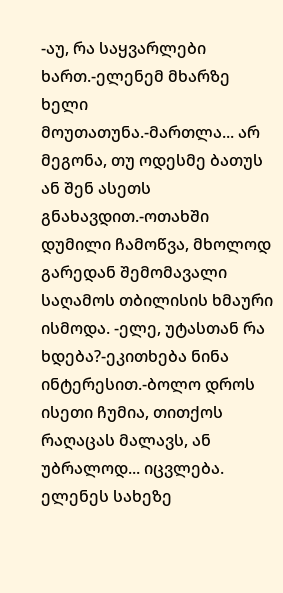-აუ, რა საყვარლები ხართ.-ელენემ მხარზე ხელი მოუთათუნა.-მართლა... არ მეგონა, თუ ოდესმე ბათუს ან შენ ასეთს გნახავდით.-ოთახში დუმილი ჩამოწვა, მხოლოდ გარედან შემომავალი საღამოს თბილისის ხმაური ისმოდა. -ელე, უტასთან რა ხდება?-ეკითხება ნინა ინტერესით.-ბოლო დროს ისეთი ჩუმია, თითქოს რაღაცას მალავს, ან უბრალოდ... იცვლება. ელენეს სახეზე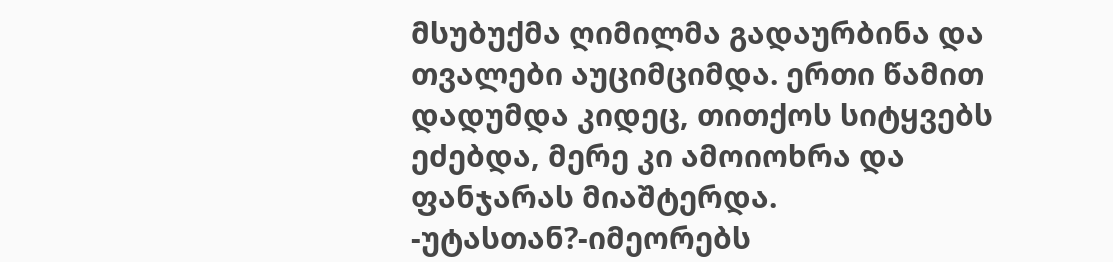მსუბუქმა ღიმილმა გადაურბინა და თვალები აუციმციმდა. ერთი წამით დადუმდა კიდეც, თითქოს სიტყვებს ეძებდა, მერე კი ამოიოხრა და ფანჯარას მიაშტერდა. -უტასთან?-იმეორებს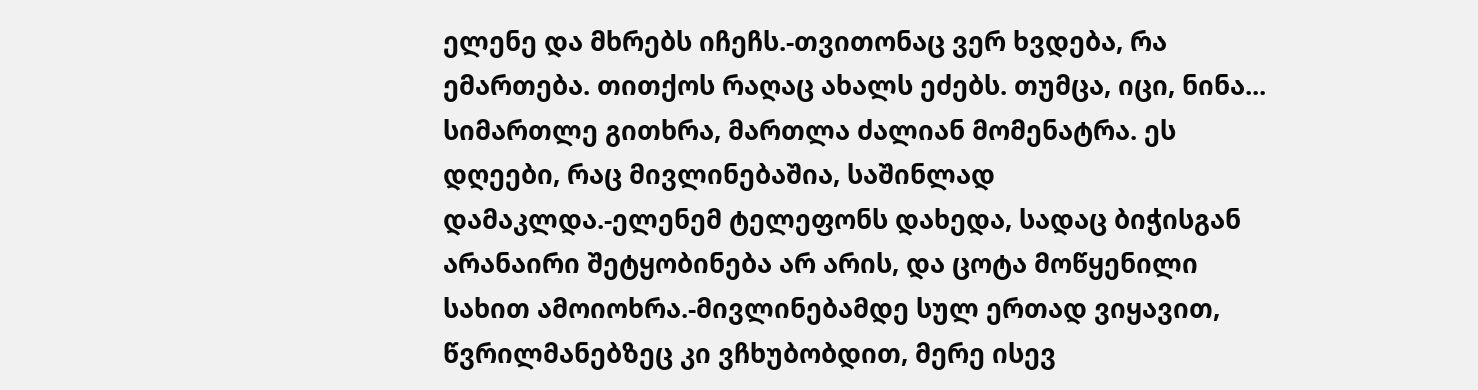ელენე და მხრებს იჩეჩს.-თვითონაც ვერ ხვდება, რა ემართება. თითქოს რაღაც ახალს ეძებს. თუმცა, იცი, ნინა... სიმართლე გითხრა, მართლა ძალიან მომენატრა. ეს დღეები, რაც მივლინებაშია, საშინლად დამაკლდა.-ელენემ ტელეფონს დახედა, სადაც ბიჭისგან არანაირი შეტყობინება არ არის, და ცოტა მოწყენილი სახით ამოიოხრა.-მივლინებამდე სულ ერთად ვიყავით, წვრილმანებზეც კი ვჩხუბობდით, მერე ისევ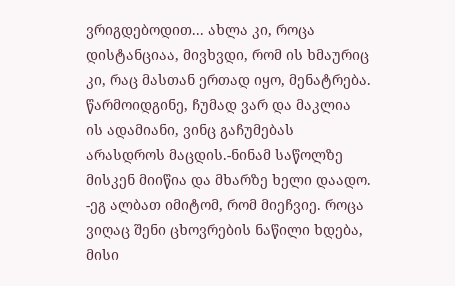ვრიგდებოდით... ახლა კი, როცა დისტანციაა, მივხვდი, რომ ის ხმაურიც კი, რაც მასთან ერთად იყო, მენატრება. წარმოიდგინე, ჩუმად ვარ და მაკლია ის ადამიანი, ვინც გაჩუმებას არასდროს მაცდის.-ნინამ საწოლზე მისკენ მიიწია და მხარზე ხელი დაადო. -ეგ ალბათ იმიტომ, რომ მიეჩვიე. როცა ვიღაც შენი ცხოვრების ნაწილი ხდება, მისი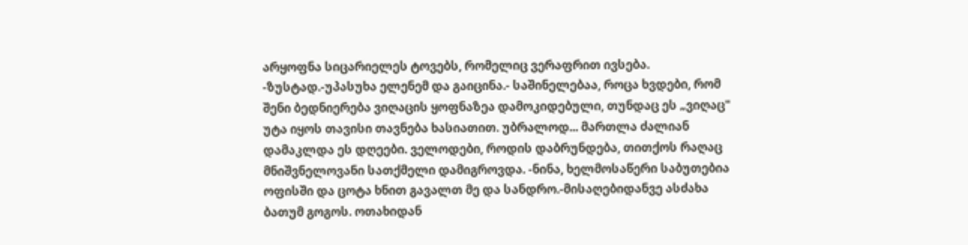არყოფნა სიცარიელეს ტოვებს, რომელიც ვერაფრით ივსება. -ზუსტად.-უპასუხა ელენემ და გაიცინა.- საშინელებაა, როცა ხვდები, რომ შენი ბედნიერება ვიღაცის ყოფნაზეა დამოკიდებული, თუნდაც ეს „ვიღაც" უტა იყოს თავისი თავნება ხასიათით. უბრალოდ... მართლა ძალიან დამაკლდა ეს დღეები. ველოდები, როდის დაბრუნდება, თითქოს რაღაც მნიშვნელოვანი სათქმელი დამიგროვდა. -ნინა, ხელმოსაწერი საბუთებია ოფისში და ცოტა ხნით გავალთ მე და სანდრო.-მისაღებიდანვე ასძახა ბათუმ გოგოს. ოთახიდან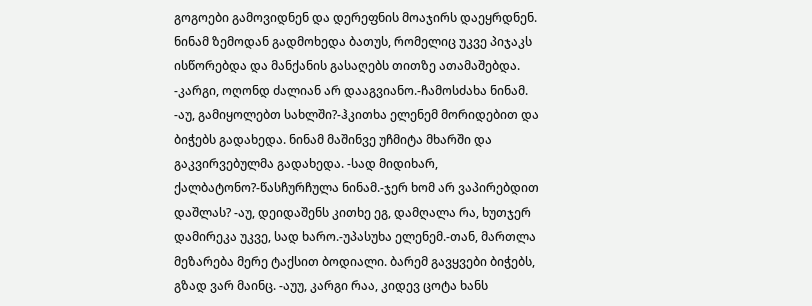გოგოები გამოვიდნენ და დერეფნის მოაჯირს დაეყრდნენ. ნინამ ზემოდან გადმოხედა ბათუს, რომელიც უკვე პიჯაკს ისწორებდა და მანქანის გასაღებს თითზე ათამაშებდა. -კარგი, ოღონდ ძალიან არ დააგვიანო.-ჩამოსძახა ნინამ. -აუ, გამიყოლებთ სახლში?-ჰკითხა ელენემ მორიდებით და ბიჭებს გადახედა. ნინამ მაშინვე უჩმიტა მხარში და გაკვირვებულმა გადახედა. -სად მიდიხარ, ქალბატონო?-წასჩურჩულა ნინამ.-ჯერ ხომ არ ვაპირებდით დაშლას? -აუ, დეიდაშენს კითხე ეგ, დამღალა რა, ხუთჯერ დამირეკა უკვე, სად ხარო.-უპასუხა ელენემ.-თან, მართლა მეზარება მერე ტაქსით ბოდიალი. ბარემ გავყვები ბიჭებს, გზად ვარ მაინც. -აუუ, კარგი რაა, კიდევ ცოტა ხანს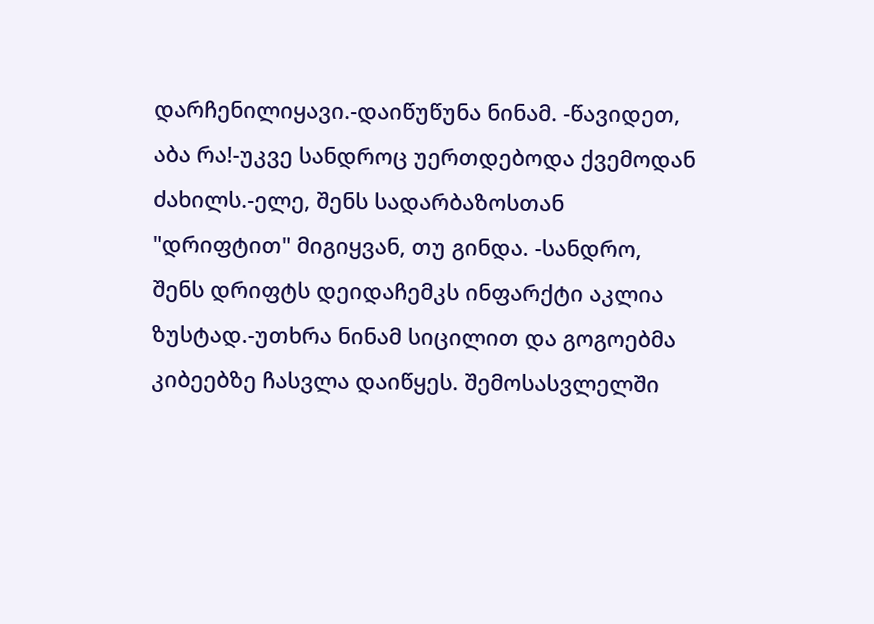დარჩენილიყავი.-დაიწუწუნა ნინამ. -წავიდეთ, აბა რა!-უკვე სანდროც უერთდებოდა ქვემოდან ძახილს.-ელე, შენს სადარბაზოსთან "დრიფტით" მიგიყვან, თუ გინდა. -სანდრო, შენს დრიფტს დეიდაჩემკს ინფარქტი აკლია ზუსტად.-უთხრა ნინამ სიცილით და გოგოებმა კიბეებზე ჩასვლა დაიწყეს. შემოსასვლელში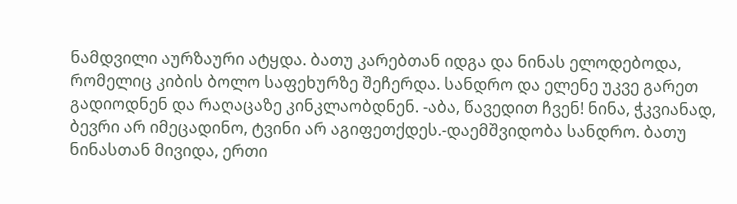ნამდვილი აურზაური ატყდა. ბათუ კარებთან იდგა და ნინას ელოდებოდა, რომელიც კიბის ბოლო საფეხურზე შეჩერდა. სანდრო და ელენე უკვე გარეთ გადიოდნენ და რაღაცაზე კინკლაობდნენ. -აბა, წავედით ჩვენ! ნინა, ჭკვიანად, ბევრი არ იმეცადინო, ტვინი არ აგიფეთქდეს.-დაემშვიდობა სანდრო. ბათუ ნინასთან მივიდა, ერთი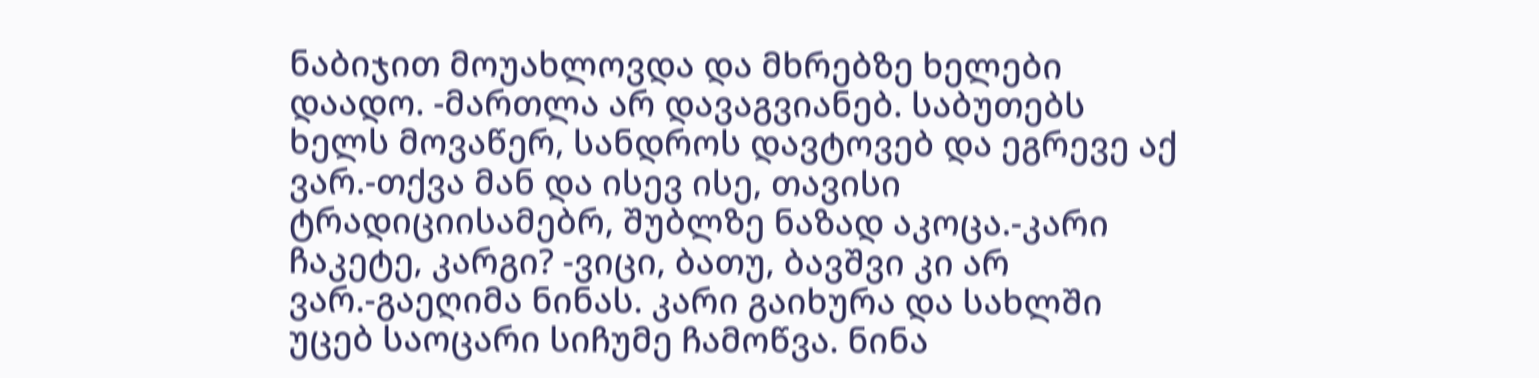ნაბიჯით მოუახლოვდა და მხრებზე ხელები დაადო. -მართლა არ დავაგვიანებ. საბუთებს ხელს მოვაწერ, სანდროს დავტოვებ და ეგრევე აქ ვარ.-თქვა მან და ისევ ისე, თავისი ტრადიციისამებრ, შუბლზე ნაზად აკოცა.-კარი ჩაკეტე, კარგი? -ვიცი, ბათუ, ბავშვი კი არ ვარ.-გაეღიმა ნინას. კარი გაიხურა და სახლში უცებ საოცარი სიჩუმე ჩამოწვა. ნინა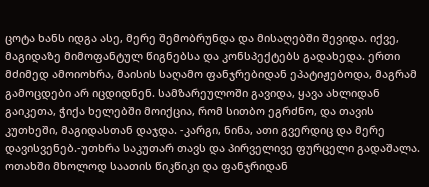ცოტა ხანს იდგა ასე, მერე შემობრუნდა და მისაღებში შევიდა. იქვე, მაგიდაზე მიმოფანტულ წიგნებსა და კონსპექტებს გადახედა. ერთი მძიმედ ამოიოხრა, მაისის საღამო ფანჯრებიდან ეპატიჟებოდა, მაგრამ გამოცდები არ იცდიდნენ. სამზარეულოში გავიდა, ყავა ახლიდან გაიკეთა, ჭიქა ხელებში მოიქცია, რომ სითბო ეგრძნო, და თავის კუთხეში, მაგიდასთან დაჯდა. -კარგი, ნინა, ათი გვერდიც და მერე დავისვენებ.-უთხრა საკუთარ თავს და პირველივე ფურცელი გადაშალა. ოთახში მხოლოდ საათის წიკწიკი და ფანჯრიდან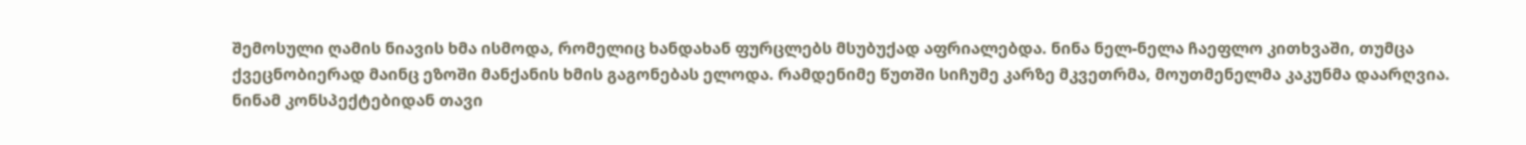შემოსული ღამის ნიავის ხმა ისმოდა, რომელიც ხანდახან ფურცლებს მსუბუქად აფრიალებდა. ნინა ნელ-ნელა ჩაეფლო კითხვაში, თუმცა ქვეცნობიერად მაინც ეზოში მანქანის ხმის გაგონებას ელოდა. რამდენიმე წუთში სიჩუმე კარზე მკვეთრმა, მოუთმენელმა კაკუნმა დაარღვია. ნინამ კონსპექტებიდან თავი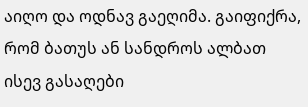აიღო და ოდნავ გაეღიმა. გაიფიქრა, რომ ბათუს ან სანდროს ალბათ ისევ გასაღები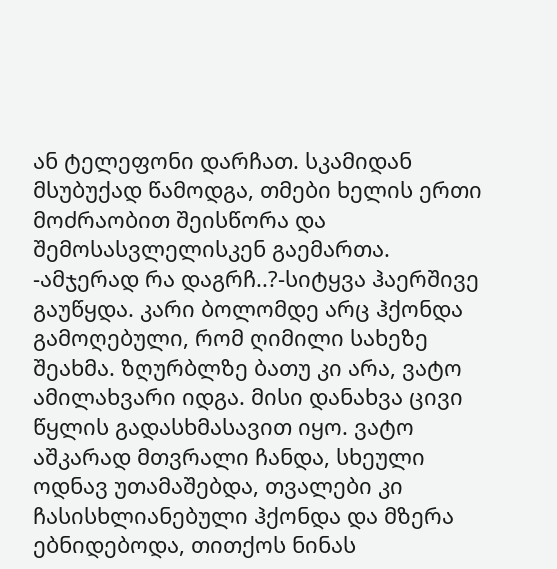ან ტელეფონი დარჩათ. სკამიდან მსუბუქად წამოდგა, თმები ხელის ერთი მოძრაობით შეისწორა და შემოსასვლელისკენ გაემართა. -ამჯერად რა დაგრჩ..?-სიტყვა ჰაერშივე გაუწყდა. კარი ბოლომდე არც ჰქონდა გამოღებული, რომ ღიმილი სახეზე შეახმა. ზღურბლზე ბათუ კი არა, ვატო ამილახვარი იდგა. მისი დანახვა ცივი წყლის გადასხმასავით იყო. ვატო აშკარად მთვრალი ჩანდა, სხეული ოდნავ უთამაშებდა, თვალები კი ჩასისხლიანებული ჰქონდა და მზერა ებნიდებოდა, თითქოს ნინას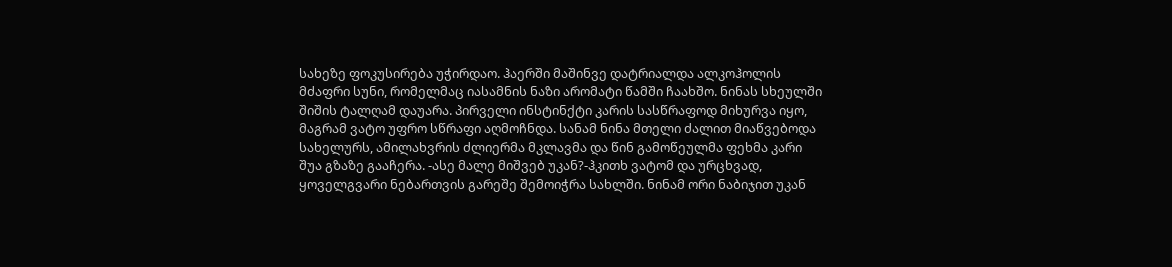სახეზე ფოკუსირება უჭირდაო. ჰაერში მაშინვე დატრიალდა ალკოჰოლის მძაფრი სუნი, რომელმაც იასამნის ნაზი არომატი წამში ჩაახშო. ნინას სხეულში შიშის ტალღამ დაუარა. პირველი ინსტინქტი კარის სასწრაფოდ მიხურვა იყო, მაგრამ ვატო უფრო სწრაფი აღმოჩნდა. სანამ ნინა მთელი ძალით მიაწვებოდა სახელურს, ამილახვრის ძლიერმა მკლავმა და წინ გამოწეულმა ფეხმა კარი შუა გზაზე გააჩერა. -ასე მალე მიშვებ უკან?-ჰკითხ ვატომ და ურცხვად, ყოველგვარი ნებართვის გარეშე შემოიჭრა სახლში. ნინამ ორი ნაბიჯით უკან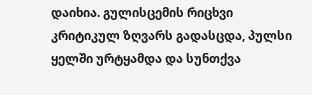დაიხია. გულისცემის რიცხვი კრიტიკულ ზღვარს გადასცდა, პულსი ყელში ურტყამდა და სუნთქვა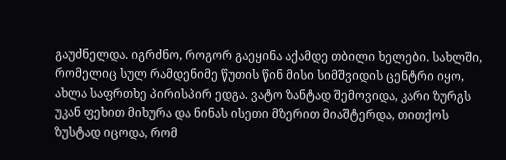გაუძნელდა. იგრძნო, როგორ გაეყინა აქამდე თბილი ხელები. სახლში, რომელიც სულ რამდენიმე წუთის წინ მისი სიმშვიდის ცენტრი იყო, ახლა საფრთხე პირისპირ ედგა. ვატო ზანტად შემოვიდა, კარი ზურგს უკან ფეხით მიხურა და ნინას ისეთი მზერით მიაშტერდა, თითქოს ზუსტად იცოდა, რომ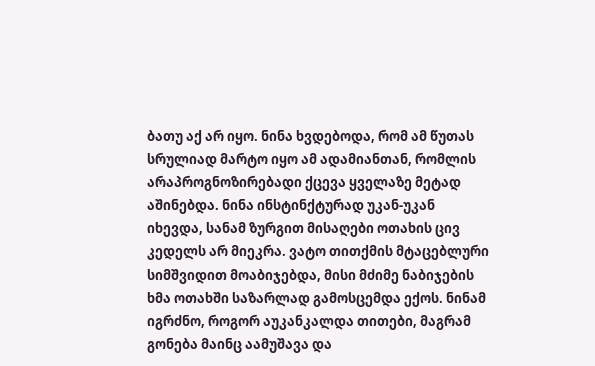ბათუ აქ არ იყო. ნინა ხვდებოდა, რომ ამ წუთას სრულიად მარტო იყო ამ ადამიანთან, რომლის არაპროგნოზირებადი ქცევა ყველაზე მეტად აშინებდა. ნინა ინსტინქტურად უკან-უკან იხევდა, სანამ ზურგით მისაღები ოთახის ცივ კედელს არ მიეკრა. ვატო თითქმის მტაცებლური სიმშვიდით მოაბიჯებდა, მისი მძიმე ნაბიჯების ხმა ოთახში საზარლად გამოსცემდა ექოს. ნინამ იგრძნო, როგორ აუკანკალდა თითები, მაგრამ გონება მაინც აამუშავა და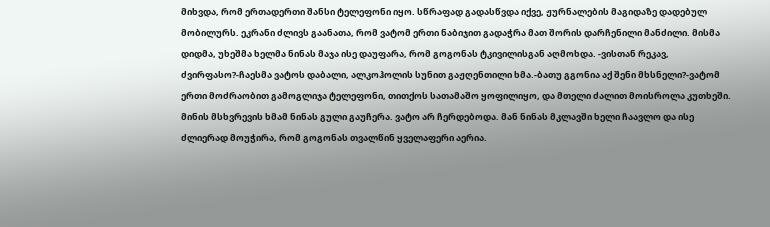მიხვდა, რომ ერთადერთი შანსი ტელეფონი იყო. სწრაფად გადასწვდა იქვე, ჟურნალების მაგიდაზე დადებულ მობილურს. ეკრანი ძლივს გაანათა, რომ ვატომ ერთი ნაბიჯით გადაჭრა მათ შორის დარჩენილი მანძილი. მისმა დიდმა, უხეშმა ხელმა ნინას მაჯა ისე დაუფარა, რომ გოგონას ტკივილისგან აღმოხდა. -ვისთან რეკავ, ძვირფასო?-ჩაესმა ვატოს დაბალი, ალკოჰოლის სუნით გაჟღენთილი ხმა.-ბათუ გგონია აქ შენი მხსნელი?-ვატომ ერთი მოძრაობით გამოგლიჯა ტელეფონი, თითქოს სათამაშო ყოფილიყო, და მთელი ძალით მოისროლა კუთხეში. მინის მსხვრევის ხმამ ნინას გული გაუჩერა. ვატო არ ჩერდებოდა. მან ნინას მკლავში ხელი ჩაავლო და ისე ძლიერად მოუჭირა, რომ გოგონას თვალწინ ყველაფერი აერია.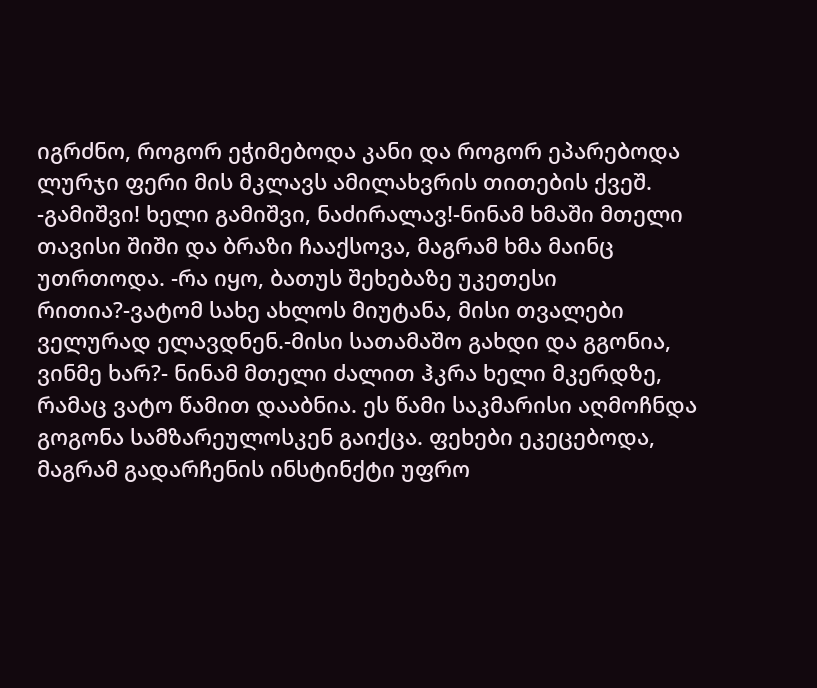იგრძნო, როგორ ეჭიმებოდა კანი და როგორ ეპარებოდა ლურჯი ფერი მის მკლავს ამილახვრის თითების ქვეშ. -გამიშვი! ხელი გამიშვი, ნაძირალავ!-ნინამ ხმაში მთელი თავისი შიში და ბრაზი ჩააქსოვა, მაგრამ ხმა მაინც უთრთოდა. -რა იყო, ბათუს შეხებაზე უკეთესი რითია?-ვატომ სახე ახლოს მიუტანა, მისი თვალები ველურად ელავდნენ.-მისი სათამაშო გახდი და გგონია, ვინმე ხარ?- ნინამ მთელი ძალით ჰკრა ხელი მკერდზე, რამაც ვატო წამით დააბნია. ეს წამი საკმარისი აღმოჩნდა გოგონა სამზარეულოსკენ გაიქცა. ფეხები ეკეცებოდა, მაგრამ გადარჩენის ინსტინქტი უფრო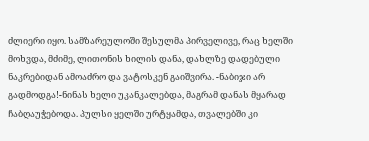ძლიერი იყო. სამზარეულოში შესულმა პირველივე, რაც ხელში მოხვდა, მძიმე, ლითონის ხილის დანა, დახლზე დადებული ნაკრებიდან ამოაძრო და ვატოსკენ გაიშვირა. -ნაბიჯი არ გადმოდგა!-ნინას ხელი უკანკალებდა, მაგრამ დანას მყარად ჩაბღაუჭებოდა. პულსი ყელში ურტყამდა, თვალებში კი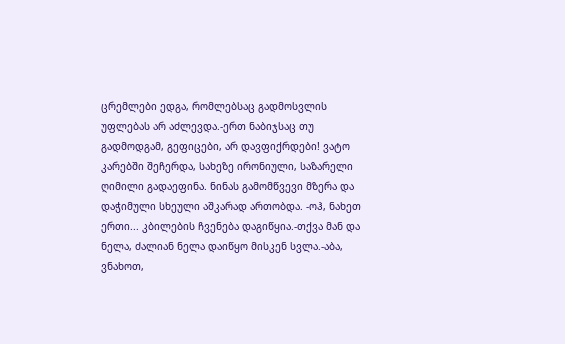ცრემლები ედგა, რომლებსაც გადმოსვლის უფლებას არ აძლევდა.-ერთ ნაბიჯსაც თუ გადმოდგამ, გეფიცები, არ დავფიქრდები! ვატო კარებში შეჩერდა, სახეზე ირონიული, საზარელი ღიმილი გადაეფინა. ნინას გამომწვევი მზერა და დაჭიმული სხეული აშკარად ართობდა. -ოჰ, ნახეთ ერთი... კბილების ჩვენება დაგიწყია.-თქვა მან და ნელა, ძალიან ნელა დაიწყო მისკენ სვლა.-აბა, ვნახოთ,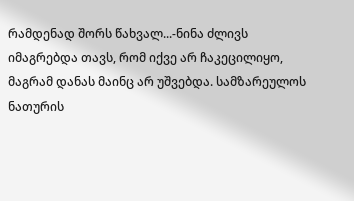რამდენად შორს წახვალ...-ნინა ძლივს იმაგრებდა თავს, რომ იქვე არ ჩაკეცილიყო, მაგრამ დანას მაინც არ უშვებდა. სამზარეულოს ნათურის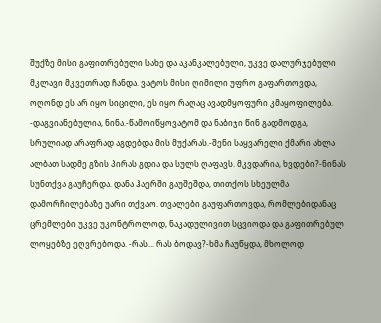შუქზე მისი გაფითრებული სახე და აკანკალებული, უკვე დალურჯებული მკლავი მკვეთრად ჩანდა. ვატოს მისი ღიმილი უფრო გაფართოვდა, ოღონდ ეს არ იყო სიცილი, ეს იყო რაღაც ავადმყოფური კმაყოფილება. -დაგვიანებულია, ნინა.-წამოიწყოვატომ და ნაბიჯი წინ გადმოდგა, სრულიად არაფრად აგდებდა მის მუქარას.-შენი საყვარელი ქმარი ახლა ალბათ სადმე გზის პირას გდია და სულს ღაფავს. მკვდარია, ხვდები?-ნინას სუნთქვა გაუჩერდა. დანა ჰაერში გაუშეშდა, თითქოს სხეულმა დამორჩილებაზე უარი თქვაო. თვალები გაუფართოვდა, რომლებიდანაც ცრემლები უკვე უკონტროლოდ, ნაკადულივით სცვიოდა და გაფითრებულ ლოყებზე ეღვრებოდა. -რას... რას ბოდავ?-ხმა ჩაუწყდა, მხოლოდ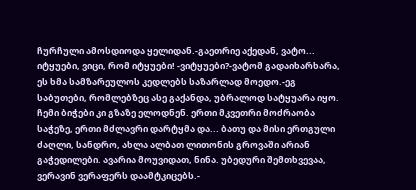ჩურჩული ამოსდიოდა ყელიდან.-გაეთრიე აქედან, ვატო... იტყუები, ვიცი, რომ იტყუები! -ვიტყუები?-ვატომ გადაიხარხარა, ეს ხმა სამზარეულოს კედლებს საზარლად მოედო.-ეგ საბუთები, რომლებზეც ასე გაქანდა, უბრალოდ სატყუარა იყო. ჩემი ბიჭები კი გზაზე ელოდნენ. ერთი მკვეთრი მოძრაობა საჭეზე, ერთი მძლავრი დარტყმა და... ბათუ და მისი ერთგული ძაღლი, სანდრო, ახლა ალბათ ლითონის გროვაში არიან გაჭედილები. ავარია მოუვიდათ, ნინა. უბედური შემთხვევაა, ვერავინ ვერაფერს დაამტკიცებს.-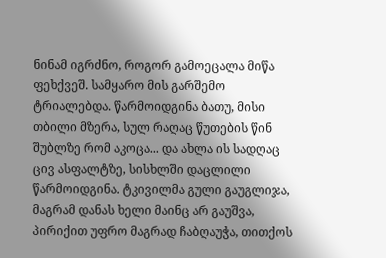ნინამ იგრძნო, როგორ გამოეცალა მიწა ფეხქვეშ. სამყარო მის გარშემო ტრიალებდა. წარმოიდგინა ბათუ, მისი თბილი მზერა, სულ რაღაც წუთების წინ შუბლზე რომ აკოცა... და ახლა ის სადღაც ცივ ასფალტზე, სისხლში დაცლილი წარმოიდგინა. ტკივილმა გული გაუგლიჯა, მაგრამ დანას ხელი მაინც არ გაუშვა, პირიქით უფრო მაგრად ჩაბღაუჭა, თითქოს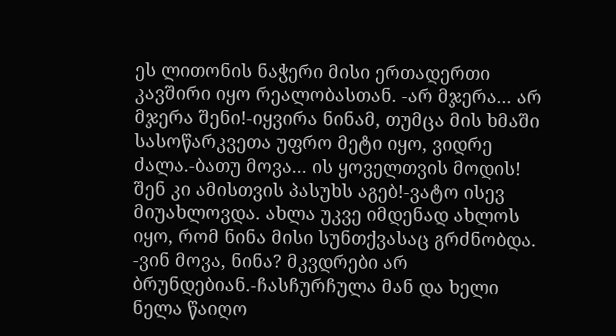ეს ლითონის ნაჭერი მისი ერთადერთი კავშირი იყო რეალობასთან. -არ მჯერა... არ მჯერა შენი!-იყვირა ნინამ, თუმცა მის ხმაში სასოწარკვეთა უფრო მეტი იყო, ვიდრე ძალა.-ბათუ მოვა... ის ყოველთვის მოდის! შენ კი ამისთვის პასუხს აგებ!-ვატო ისევ მიუახლოვდა. ახლა უკვე იმდენად ახლოს იყო, რომ ნინა მისი სუნთქვასაც გრძნობდა. -ვინ მოვა, ნინა? მკვდრები არ ბრუნდებიან.-ჩასჩურჩულა მან და ხელი ნელა წაიღო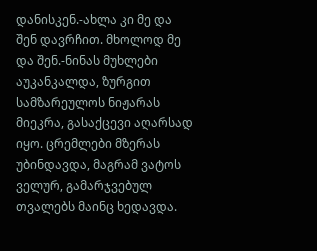დანისკენ.-ახლა კი მე და შენ დავრჩით. მხოლოდ მე და შენ.-ნინას მუხლები აუკანკალდა, ზურგით სამზარეულოს ნიჟარას მიეკრა, გასაქცევი აღარსად იყო. ცრემლები მზერას უბინდავდა, მაგრამ ვატოს ველურ, გამარჯვებულ თვალებს მაინც ხედავდა.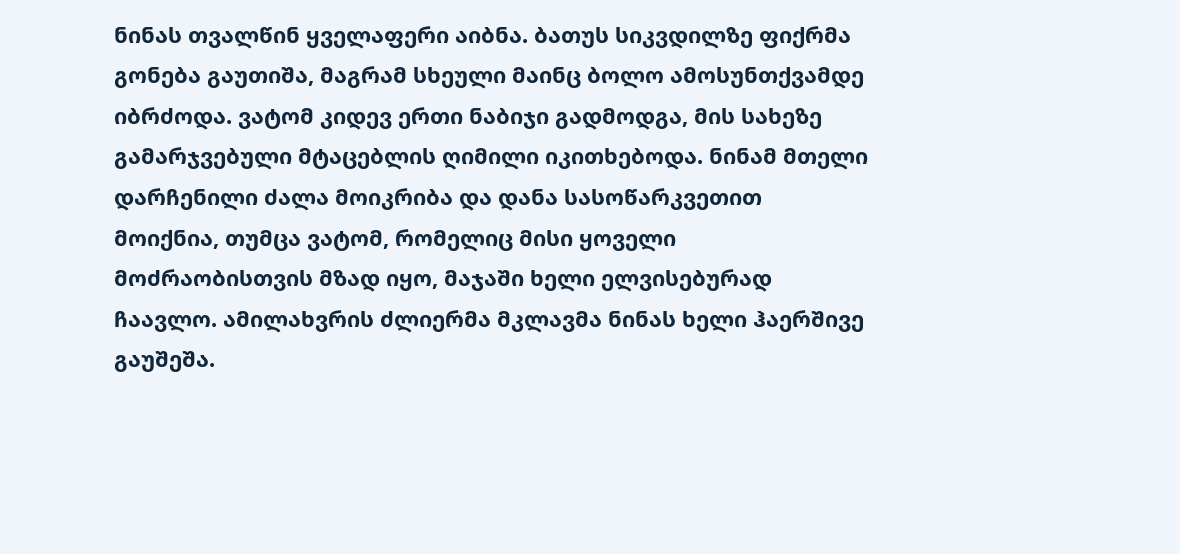ნინას თვალწინ ყველაფერი აიბნა. ბათუს სიკვდილზე ფიქრმა გონება გაუთიშა, მაგრამ სხეული მაინც ბოლო ამოსუნთქვამდე იბრძოდა. ვატომ კიდევ ერთი ნაბიჯი გადმოდგა, მის სახეზე გამარჯვებული მტაცებლის ღიმილი იკითხებოდა. ნინამ მთელი დარჩენილი ძალა მოიკრიბა და დანა სასოწარკვეთით მოიქნია, თუმცა ვატომ, რომელიც მისი ყოველი მოძრაობისთვის მზად იყო, მაჯაში ხელი ელვისებურად ჩაავლო. ამილახვრის ძლიერმა მკლავმა ნინას ხელი ჰაერშივე გაუშეშა.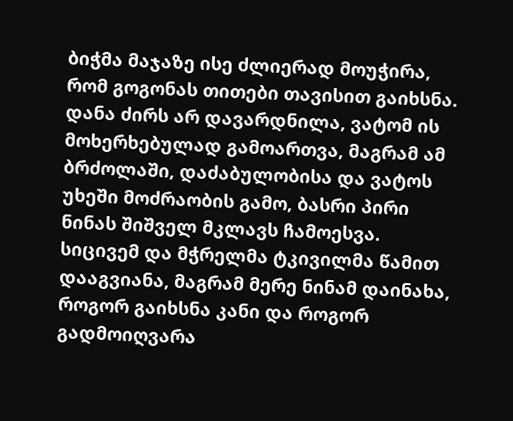ბიჭმა მაჯაზე ისე ძლიერად მოუჭირა, რომ გოგონას თითები თავისით გაიხსნა. დანა ძირს არ დავარდნილა, ვატომ ის მოხერხებულად გამოართვა, მაგრამ ამ ბრძოლაში, დაძაბულობისა და ვატოს უხეში მოძრაობის გამო, ბასრი პირი ნინას შიშველ მკლავს ჩამოესვა. სიცივემ და მჭრელმა ტკივილმა წამით დააგვიანა, მაგრამ მერე ნინამ დაინახა, როგორ გაიხსნა კანი და როგორ გადმოიღვარა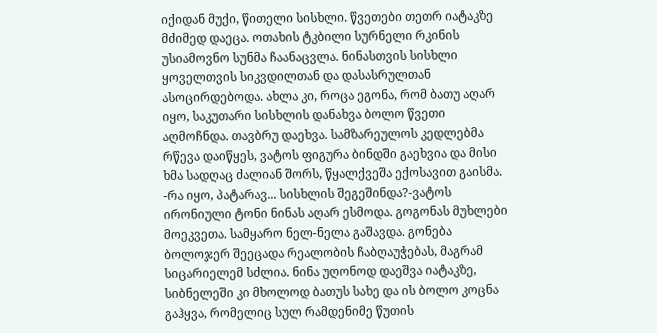იქიდან მუქი, წითელი სისხლი. წვეთები თეთრ იატაკზე მძიმედ დაეცა. ოთახის ტკბილი სურნელი რკინის უსიამოვნო სუნმა ჩაანაცვლა. ნინასთვის სისხლი ყოველთვის სიკვდილთან და დასასრულთან ასოცირდებოდა. ახლა კი, როცა ეგონა, რომ ბათუ აღარ იყო, საკუთარი სისხლის დანახვა ბოლო წვეთი აღმოჩნდა. თავბრუ დაეხვა. სამზარეულოს კედლებმა რწევა დაიწყეს, ვატოს ფიგურა ბინდში გაეხვია და მისი ხმა სადღაც ძალიან შორს, წყალქვეშა ექოსავით გაისმა. -რა იყო, პატარავ... სისხლის შეგეშინდა?-ვატოს ირონიული ტონი ნინას აღარ ესმოდა. გოგონას მუხლები მოეკვეთა. სამყარო ნელ-ნელა გაშავდა. გონება ბოლოჯერ შეეცადა რეალობის ჩაბღაუჭებას, მაგრამ სიცარიელემ სძლია. ნინა უღონოდ დაეშვა იატაკზე, სიბნელეში კი მხოლოდ ბათუს სახე და ის ბოლო კოცნა გაჰყვა, რომელიც სულ რამდენიმე წუთის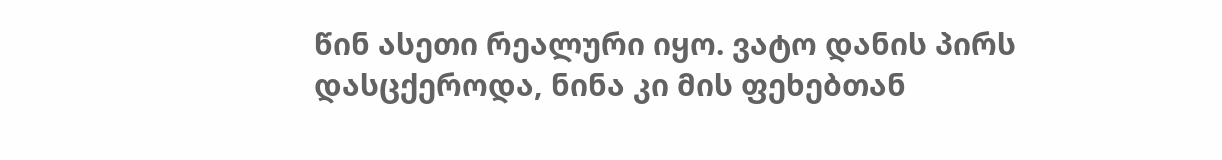წინ ასეთი რეალური იყო. ვატო დანის პირს დასცქეროდა, ნინა კი მის ფეხებთან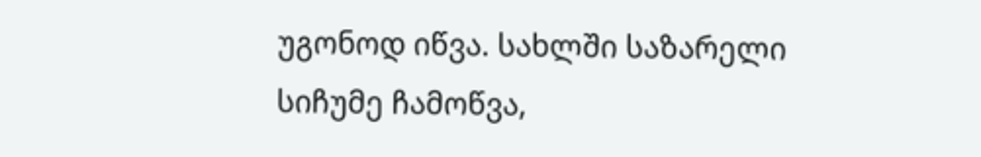უგონოდ იწვა. სახლში საზარელი სიჩუმე ჩამოწვა,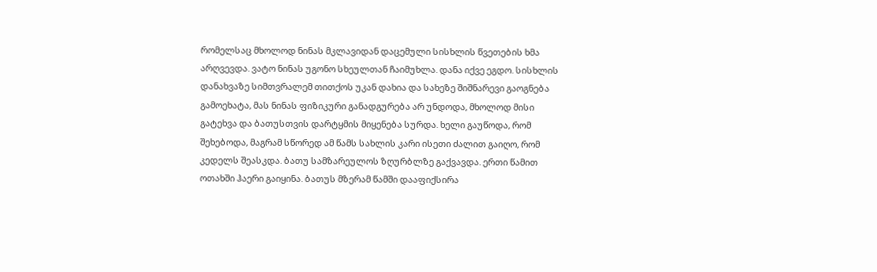რომელსაც მხოლოდ ნინას მკლავიდან დაცემული სისხლის წვეთების ხმა არღვევდა. ვატო ნინას უგონო სხეულთან ჩაიმუხლა. დანა იქვე ეგდო. სისხლის დანახვაზე სიმთვრალემ თითქოს უკან დახია და სახეზე შიშნარევი გაოგნება გამოეხატა, მას ნინას ფიზიკური განადგურება არ უნდოდა, მხოლოდ მისი გატეხვა და ბათუსთვის დარტყმის მიყენება სურდა. ხელი გაუწოდა, რომ შეხებოდა, მაგრამ სწორედ ამ წამს სახლის კარი ისეთი ძალით გაიღო, რომ კედელს შეასკდა. ბათუ სამზარეულოს ზღურბლზე გაქვავდა. ერთი წამით ოთახში ჰაერი გაიყინა. ბათუს მზერამ წამში დააფიქსირა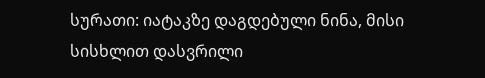სურათი: იატაკზე დაგდებული ნინა, მისი სისხლით დასვრილი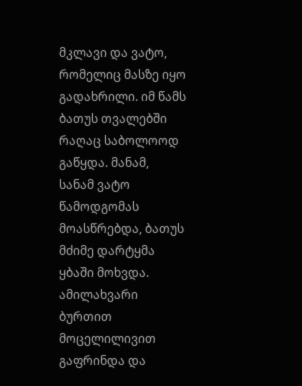მკლავი და ვატო, რომელიც მასზე იყო გადახრილი. იმ წამს ბათუს თვალებში რაღაც საბოლოოდ გაწყდა. მანამ, სანამ ვატო წამოდგომას მოასწრებდა, ბათუს მძიმე დარტყმა ყბაში მოხვდა. ამილახვარი ბურთით მოცელილივით გაფრინდა და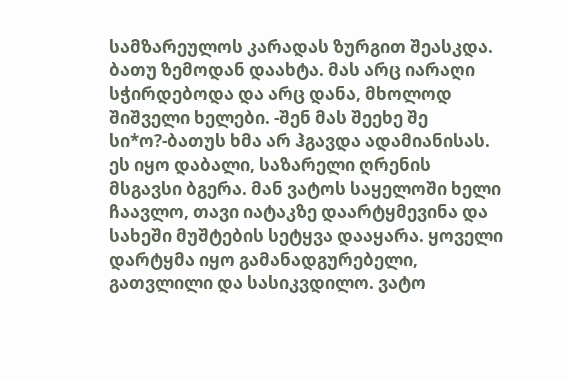სამზარეულოს კარადას ზურგით შეასკდა. ბათუ ზემოდან დაახტა. მას არც იარაღი სჭირდებოდა და არც დანა, მხოლოდ შიშველი ხელები. -შენ მას შეეხე შე სი*ო?-ბათუს ხმა არ ჰგავდა ადამიანისას. ეს იყო დაბალი, საზარელი ღრენის მსგავსი ბგერა. მან ვატოს საყელოში ხელი ჩაავლო, თავი იატაკზე დაარტყმევინა და სახეში მუშტების სეტყვა დააყარა. ყოველი დარტყმა იყო გამანადგურებელი, გათვლილი და სასიკვდილო. ვატო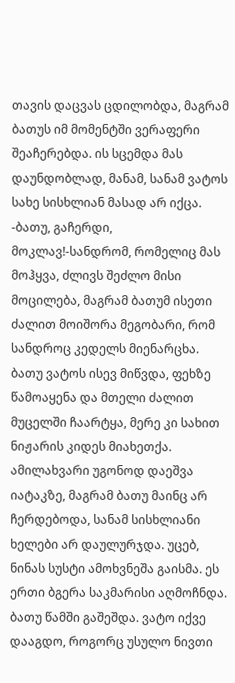თავის დაცვას ცდილობდა, მაგრამ ბათუს იმ მომენტში ვერაფერი შეაჩერებდა. ის სცემდა მას დაუნდობლად, მანამ, სანამ ვატოს სახე სისხლიან მასად არ იქცა. -ბათუ, გაჩერდი, მოკლავ!-სანდრომ, რომელიც მას მოჰყვა, ძლივს შეძლო მისი მოცილება, მაგრამ ბათუმ ისეთი ძალით მოიშორა მეგობარი, რომ სანდროც კედელს მიენარცხა. ბათუ ვატოს ისევ მიწვდა, ფეხზე წამოაყენა და მთელი ძალით მუცელში ჩაარტყა, მერე კი სახით ნიჟარის კიდეს მიახეთქა. ამილახვარი უგონოდ დაეშვა იატაკზე, მაგრამ ბათუ მაინც არ ჩერდებოდა, სანამ სისხლიანი ხელები არ დაულურჯდა. უცებ, ნინას სუსტი ამოხვნეშა გაისმა. ეს ერთი ბგერა საკმარისი აღმოჩნდა. ბათუ წამში გაშეშდა. ვატო იქვე დააგდო, როგორც უსულო ნივთი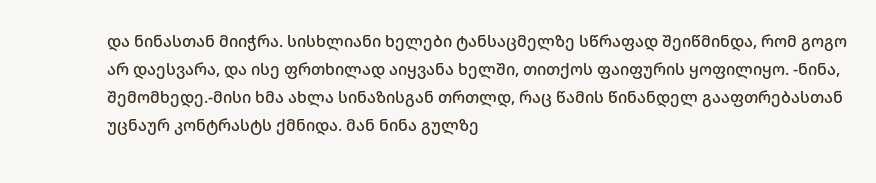და ნინასთან მიიჭრა. სისხლიანი ხელები ტანსაცმელზე სწრაფად შეიწმინდა, რომ გოგო არ დაესვარა, და ისე ფრთხილად აიყვანა ხელში, თითქოს ფაიფურის ყოფილიყო. -ნინა, შემომხედე.-მისი ხმა ახლა სინაზისგან თრთლდ, რაც წამის წინანდელ გააფთრებასთან უცნაურ კონტრასტს ქმნიდა. მან ნინა გულზე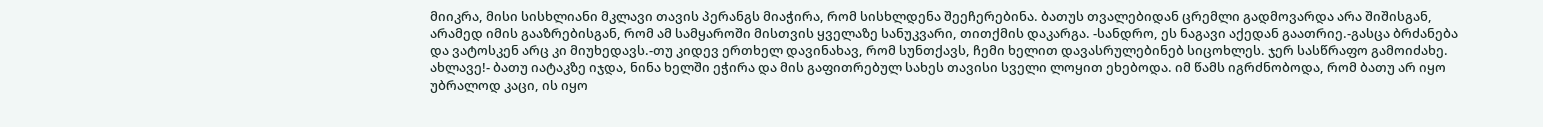მიიკრა, მისი სისხლიანი მკლავი თავის პერანგს მიაჭირა, რომ სისხლდენა შეეჩერებინა. ბათუს თვალებიდან ცრემლი გადმოვარდა არა შიშისგან, არამედ იმის გააზრებისგან, რომ ამ სამყაროში მისთვის ყველაზე სანუკვარი, თითქმის დაკარგა. -სანდრო, ეს ნაგავი აქედან გაათრიე.-გასცა ბრძანება და ვატოსკენ არც კი მიუხედავს.-თუ კიდევ ერთხელ დავინახავ, რომ სუნთქავს, ჩემი ხელით დავასრულებინებ სიცოხლეს. ჯერ სასწრაფო გამოიძახე. ახლავე!- ბათუ იატაკზე იჯდა, ნინა ხელში ეჭირა და მის გაფითრებულ სახეს თავისი სველი ლოყით ეხებოდა. იმ წამს იგრძნობოდა, რომ ბათუ არ იყო უბრალოდ კაცი, ის იყო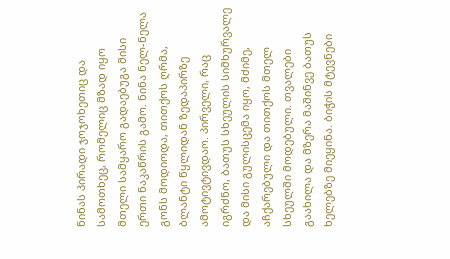ნინას პირადი ჯოჯოხეთიც და სამოთხეც, რომელიც მზად იყო მთელი სამყარო გადაებუგა მისი ერთი ნაკაწრის გამო. ნინა ნელ-ნელა გონს მოდიოდა, თითქოს ღრმა, ბლანტი წყლიდან ზედაპირზე ამოტივტივდაო. პირველი, რაც იგრძნო, ბათუს სხეულის სიმხურვალე და მისი გულისცემა იყო, მძიმე, აჩქარებული და თითქოს მთელ სხეულში მოდებული. თვალები გაახილა და მზერა მაშინვე ბათუს ხელებზე მიეყინა. ბიჭის მტევნები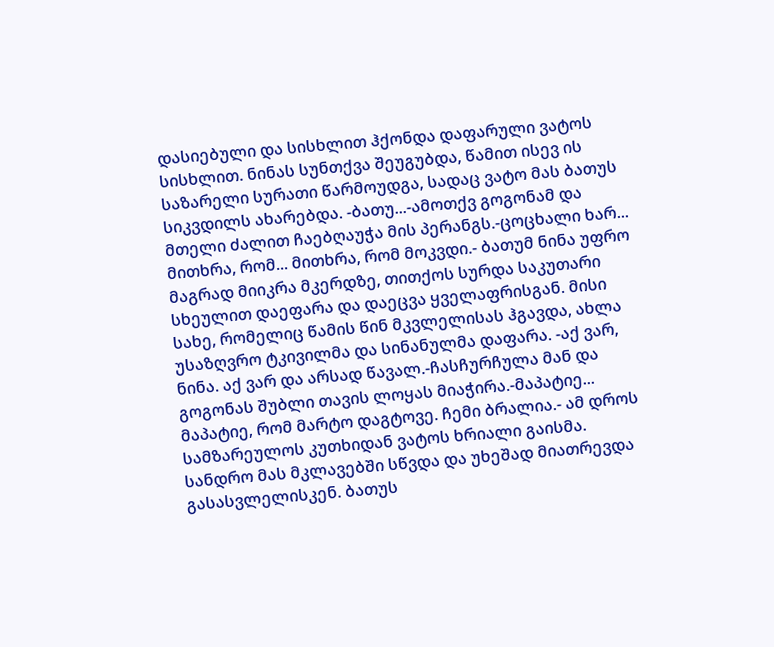დასიებული და სისხლით ჰქონდა დაფარული ვატოს სისხლით. ნინას სუნთქვა შეუგუბდა, წამით ისევ ის საზარელი სურათი წარმოუდგა, სადაც ვატო მას ბათუს სიკვდილს ახარებდა. -ბათუ...-ამოთქვ გოგონამ და მთელი ძალით ჩაებღაუჭა მის პერანგს.-ცოცხალი ხარ... მითხრა, რომ... მითხრა, რომ მოკვდი.- ბათუმ ნინა უფრო მაგრად მიიკრა მკერდზე, თითქოს სურდა საკუთარი სხეულით დაეფარა და დაეცვა ყველაფრისგან. მისი სახე, რომელიც წამის წინ მკვლელისას ჰგავდა, ახლა უსაზღვრო ტკივილმა და სინანულმა დაფარა. -აქ ვარ, ნინა. აქ ვარ და არსად წავალ.-ჩასჩურჩულა მან და გოგონას შუბლი თავის ლოყას მიაჭირა.-მაპატიე... მაპატიე, რომ მარტო დაგტოვე. ჩემი ბრალია.- ამ დროს სამზარეულოს კუთხიდან ვატოს ხრიალი გაისმა. სანდრო მას მკლავებში სწვდა და უხეშად მიათრევდა გასასვლელისკენ. ბათუს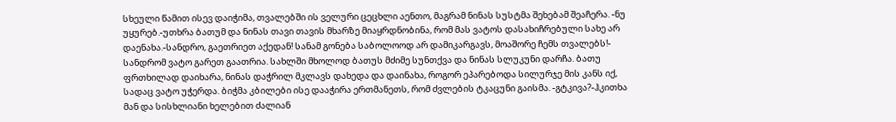სხეული წამით ისევ დაიჭიმა, თვალებში ის ველური ცეცხლი აენთო, მაგრამ ნინას სუსტმა შეხებამ შეაჩერა. -ნუ უყურებ.-უთხრა ბათუმ და ნინას თავი თავის მხარზე მიაყრდნობინა, რომ მას ვატოს დასახიჩრებული სახე არ დაენახა.-სანდრო, გაეთრიეთ აქედან! სანამ გონება საბოლოოდ არ დამიკარგავს, მოაშორე ჩემს თვალებს!- სანდრომ ვატო გარეთ გაათრია. სახლში მხოლოდ ბათუს მძიმე სუნთქვა და ნინას სლუკუნი დარჩა. ბათუ ფრთხილად დაიხარა, ნინას დაჭრილ მკლავს დახედა და დაინახა, როგორ ეპარებოდა სილურჯე მის კანს იქ, სადაც ვატო უჭერდა. ბიჭმა კბილები ისე დააჭირა ერთმანეთს, რომ ძვლების ტკაცუნი გაისმა. -გტკივა?-ჰკითხა მან და სისხლიანი ხელებით ძალიან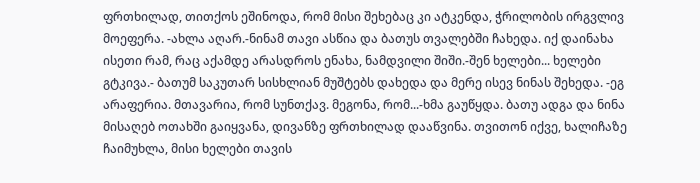ფრთხილად, თითქოს ეშინოდა, რომ მისი შეხებაც კი ატკენდა, ჭრილობის ირგვლივ მოეფერა. -ახლა აღარ.-ნინამ თავი ასწია და ბათუს თვალებში ჩახედა. იქ დაინახა ისეთი რამ, რაც აქამდე არასდროს ენახა, ნამდვილი შიში.-შენ ხელები... ხელები გტკივა.- ბათუმ საკუთარ სისხლიან მუშტებს დახედა და მერე ისევ ნინას შეხედა. -ეგ არაფერია. მთავარია, რომ სუნთქავ. მეგონა, რომ...-ხმა გაუწყდა. ბათუ ადგა და ნინა მისაღებ ოთახში გაიყვანა, დივანზე ფრთხილად დააწვინა. თვითონ იქვე, ხალიჩაზე ჩაიმუხლა, მისი ხელები თავის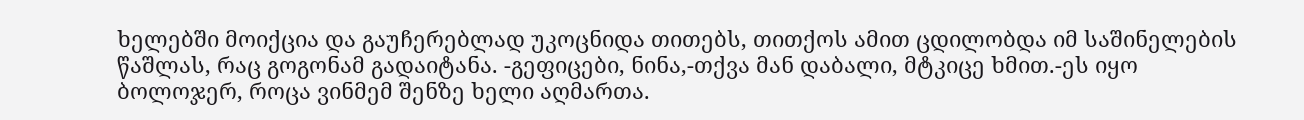ხელებში მოიქცია და გაუჩერებლად უკოცნიდა თითებს, თითქოს ამით ცდილობდა იმ საშინელების წაშლას, რაც გოგონამ გადაიტანა. -გეფიცები, ნინა,-თქვა მან დაბალი, მტკიცე ხმით.-ეს იყო ბოლოჯერ, როცა ვინმემ შენზე ხელი აღმართა.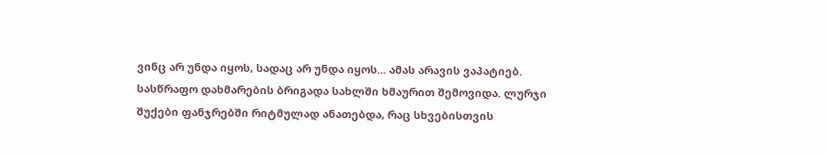ვინც არ უნდა იყოს, სადაც არ უნდა იყოს... ამას არავის ვაპატიებ. სასწრაფო დახმარების ბრიგადა სახლში ხმაურით შემოვიდა. ლურჯი შუქები ფანჯრებში რიტმულად ანათებდა, რაც სხვებისთვის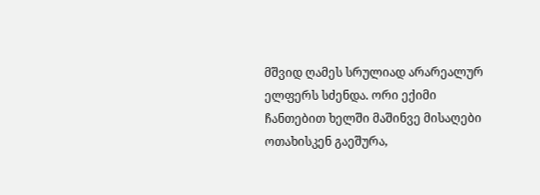მშვიდ ღამეს სრულიად არარეალურ ელფერს სძენდა. ორი ექიმი ჩანთებით ხელში მაშინვე მისაღები ოთახისკენ გაეშურა,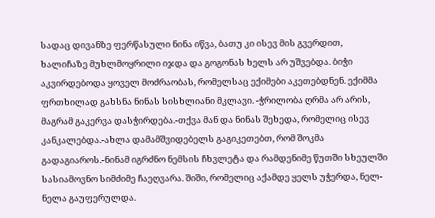სადაც დივანზე ფერწასული ნინა იწვა, ბათუ კი ისევ მის გვერდით, ხალიჩაზე მუხლმოყრილი იჯდა და გოგონას ხელს არ უშვებდა. ბიჭი აკვირდებოდა ყოველ მოძრაობას, რომელსაც ექიმები აკეთებდნენ. ექიმმა ფრთხილად გახსნა ნინას სისხლიანი მკლავი. -ჭრილობა ღრმა არ არის, მაგრამ გაკერვა დასჭირდება.-თქვა მან და ნინას შეხედა, რომელიც ისევ კანკალებდა.-ახლა დამამშვიდებელს გაგიკეთებთ, რომ შოკმა გადაგიაროს.-ნინამ იგრძნო ნემსის ჩხვლეტა და რამდენიმე წუთში სხეულში სასიამოვნო სიმძიმე ჩაეღვარა. შიში, რომელიც აქამდე ყელს უჭერდა, ნელ-ნელა გაუფერულდა.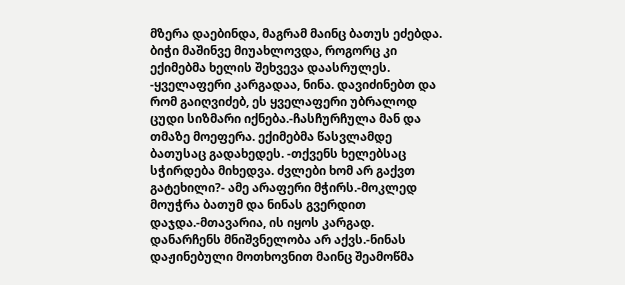მზერა დაებინდა, მაგრამ მაინც ბათუს ეძებდა. ბიჭი მაშინვე მიუახლოვდა, როგორც კი ექიმებმა ხელის შეხვევა დაასრულეს. -ყველაფერი კარგადაა, ნინა. დავიძინებთ და რომ გაიღვიძებ, ეს ყველაფერი უბრალოდ ცუდი სიზმარი იქნება.-ჩასჩურჩულა მან და თმაზე მოეფერა. ექიმებმა წასვლამდე ბათუსაც გადახედეს. -თქვენს ხელებსაც სჭირდება მიხედვა. ძვლები ხომ არ გაქვთ გატეხილი?- ამე არაფერი მჭირს.-მოკლედ მოუჭრა ბათუმ და ნინას გვერდით დაჯდა.-მთავარია, ის იყოს კარგად. დანარჩენს მნიშვნელობა არ აქვს.-ნინას დაჟინებული მოთხოვნით მაინც შეამოწმა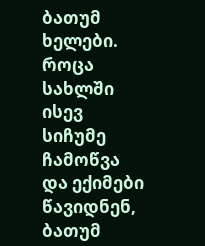ბათუმ ხელები. როცა სახლში ისევ სიჩუმე ჩამოწვა და ექიმები წავიდნენ, ბათუმ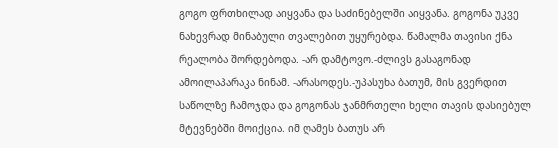გოგო ფრთხილად აიყვანა და საძინებელში აიყვანა. გოგონა უკვე ნახევრად მინაბული თვალებით უყურებდა. წამალმა თავისი ქნა რეალობა შორდებოდა. -არ დამტოვო.-ძლივს გასაგონად ამოილაპარაკა ნინამ. -არასოდეს.-უპასუხა ბათუმ, მის გვერდით საწოლზე ჩამოჯდა და გოგონას ჯანმრთელი ხელი თავის დასიებულ მტევნებში მოიქცია. იმ ღამეს ბათუს არ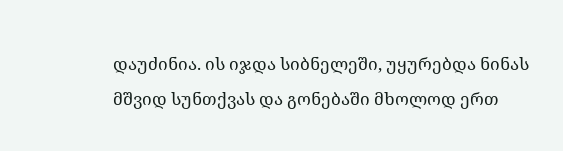დაუძინია. ის იჯდა სიბნელეში, უყურებდა ნინას მშვიდ სუნთქვას და გონებაში მხოლოდ ერთ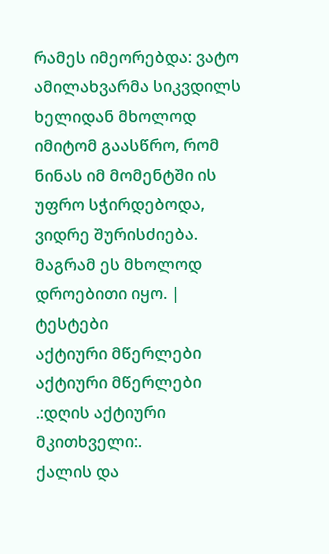რამეს იმეორებდა: ვატო ამილახვარმა სიკვდილს ხელიდან მხოლოდ იმიტომ გაასწრო, რომ ნინას იმ მომენტში ის უფრო სჭირდებოდა, ვიდრე შურისძიება. მაგრამ ეს მხოლოდ დროებითი იყო. |
ტესტები
აქტიური მწერლები
აქტიური მწერლები
.:დღის აქტიური მკითხველი:.
ქალის და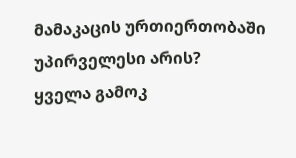მამაკაცის ურთიერთობაში უპირველესი არის?
ყველა გამოკ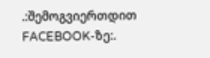.:შემოგვიერთდით FACEBOOK-ზე:.